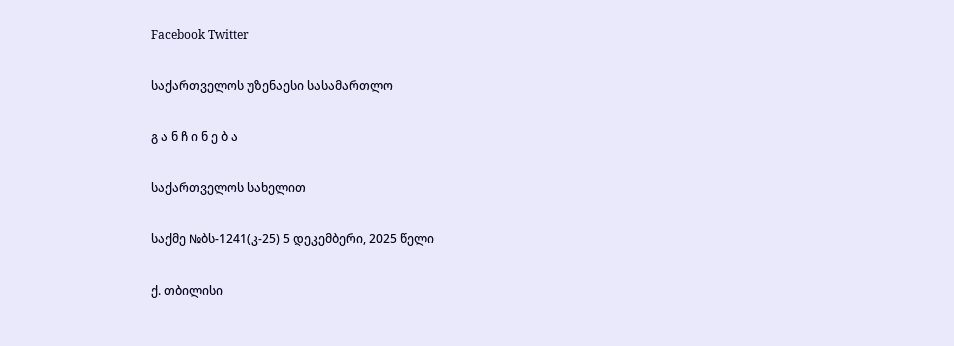Facebook Twitter

საქართველოს უზენაესი სასამართლო

გ ა ნ ჩ ი ნ ე ბ ა

საქართველოს სახელით

საქმე №ბს-1241(კ-25) 5 დეკემბერი, 2025 წელი

ქ. თბილისი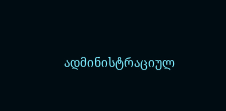ადმინისტრაციულ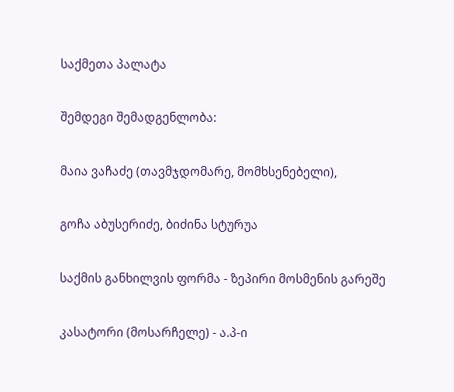საქმეთა პალატა

შემდეგი შემადგენლობა:

მაია ვაჩაძე (თავმჯდომარე, მომხსენებელი),

გოჩა აბუსერიძე, ბიძინა სტურუა

საქმის განხილვის ფორმა - ზეპირი მოსმენის გარეშე

კასატორი (მოსარჩელე) - ა.პ-ი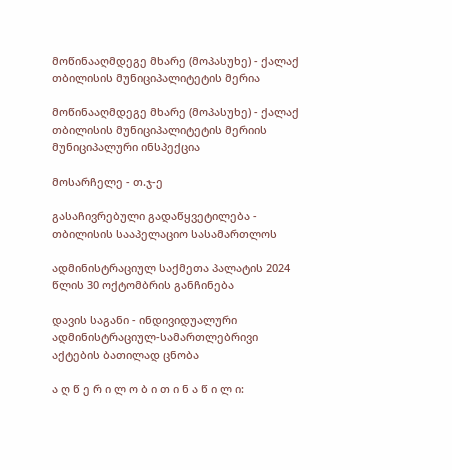მოწინააღმდეგე მხარე (მოპასუხე) - ქალაქ თბილისის მუნიციპალიტეტის მერია

მოწინააღმდეგე მხარე (მოპასუხე) - ქალაქ თბილისის მუნიციპალიტეტის მერიის მუნიციპალური ინსპექცია

მოსარჩელე - თ.ჯ-ე

გასაჩივრებული გადაწყვეტილება - თბილისის სააპელაციო სასამართლოს

ადმინისტრაციულ საქმეთა პალატის 2024 წლის 30 ოქტომბრის განჩინება

დავის საგანი - ინდივიდუალური ადმინისტრაციულ-სამართლებრივი აქტების ბათილად ცნობა

ა ღ წ ე რ ი ლ ო ბ ი თ ი ნ ა წ ი ლ ი: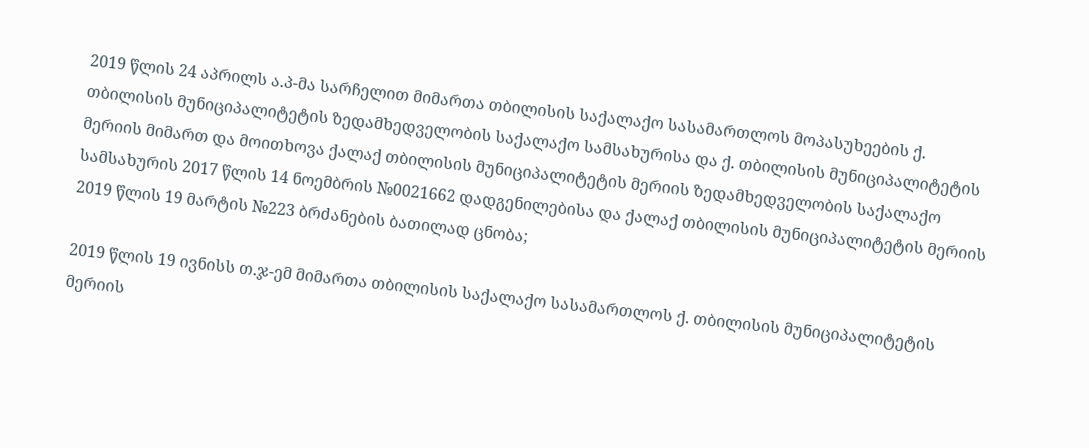2019 წლის 24 აპრილს ა.პ-მა სარჩელით მიმართა თბილისის საქალაქო სასამართლოს მოპასუხეების ქ. თბილისის მუნიციპალიტეტის ზედამხედველობის საქალაქო სამსახურისა და ქ. თბილისის მუნიციპალიტეტის მერიის მიმართ და მოითხოვა ქალაქ თბილისის მუნიციპალიტეტის მერიის ზედამხედველობის საქალაქო სამსახურის 2017 წლის 14 ნოემბრის №0021662 დადგენილებისა და ქალაქ თბილისის მუნიციპალიტეტის მერიის 2019 წლის 19 მარტის №223 ბრძანების ბათილად ცნობა;

2019 წლის 19 ივნისს თ.ჯ-ემ მიმართა თბილისის საქალაქო სასამართლოს ქ. თბილისის მუნიციპალიტეტის მერიის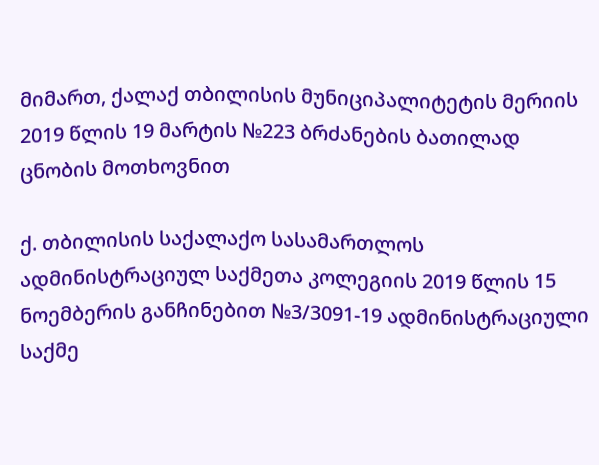მიმართ, ქალაქ თბილისის მუნიციპალიტეტის მერიის 2019 წლის 19 მარტის №223 ბრძანების ბათილად ცნობის მოთხოვნით

ქ. თბილისის საქალაქო სასამართლოს ადმინისტრაციულ საქმეთა კოლეგიის 2019 წლის 15 ნოემბერის განჩინებით №3/3091-19 ადმინისტრაციული საქმე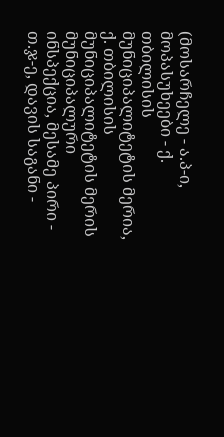(მოსარჩელე - ა.პ-ი, მოპასუხეები - ქ. თბილისის მუნიციპალიტეტის მერია, ქ. თბილისის მუნიციპალიტეტის მერის მუნიციპალური ინსპექცია, მესამე პირი - თ.ჯ-ე, დავის საგანი -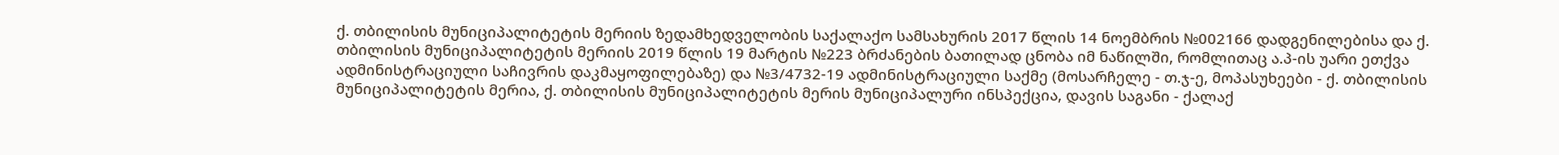ქ. თბილისის მუნიციპალიტეტის მერიის ზედამხედველობის საქალაქო სამსახურის 2017 წლის 14 ნოემბრის №002166 დადგენილებისა და ქ. თბილისის მუნიციპალიტეტის მერიის 2019 წლის 19 მარტის №223 ბრძანების ბათილად ცნობა იმ ნაწილში, რომლითაც ა.პ-ის უარი ეთქვა ადმინისტრაციული საჩივრის დაკმაყოფილებაზე) და №3/4732-19 ადმინისტრაციული საქმე (მოსარჩელე - თ.ჯ-ე, მოპასუხეები - ქ. თბილისის მუნიციპალიტეტის მერია, ქ. თბილისის მუნიციპალიტეტის მერის მუნიციპალური ინსპექცია, დავის საგანი - ქალაქ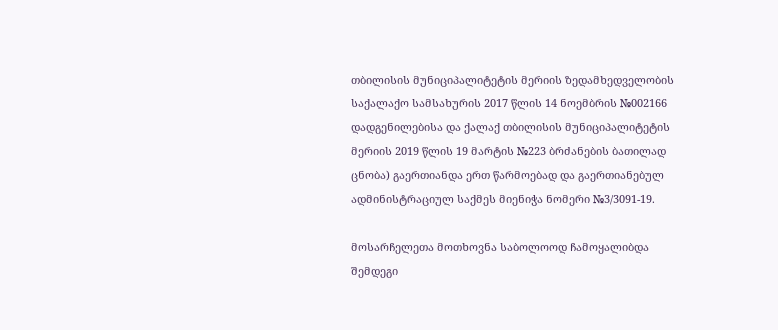თბილისის მუნიციპალიტეტის მერიის ზედამხედველობის საქალაქო სამსახურის 2017 წლის 14 ნოემბრის №002166 დადგენილებისა და ქალაქ თბილისის მუნიციპალიტეტის მერიის 2019 წლის 19 მარტის №223 ბრძანების ბათილად ცნობა) გაერთიანდა ერთ წარმოებად და გაერთიანებულ ადმინისტრაციულ საქმეს მიენიჭა ნომერი №3/3091-19.

მოსარჩელეთა მოთხოვნა საბოლოოდ ჩამოყალიბდა შემდეგი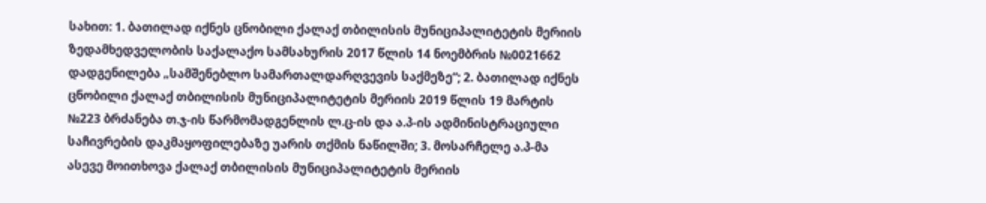სახით: 1. ბათილად იქნეს ცნობილი ქალაქ თბილისის მუნიციპალიტეტის მერიის ზედამხედველობის საქალაქო სამსახურის 2017 წლის 14 ნოემბრის №0021662 დადგენილება „სამშენებლო სამართალდარღვევის საქმეზე“; 2. ბათილად იქნეს ცნობილი ქალაქ თბილისის მუნიციპალიტეტის მერიის 2019 წლის 19 მარტის №223 ბრძანება თ.ჯ-ის წარმომადგენლის ლ.ც-ის და ა.პ-ის ადმინისტრაციული საჩივრების დაკმაყოფილებაზე უარის თქმის ნაწილში; 3. მოსარჩელე ა.პ-მა ასევე მოითხოვა ქალაქ თბილისის მუნიციპალიტეტის მერიის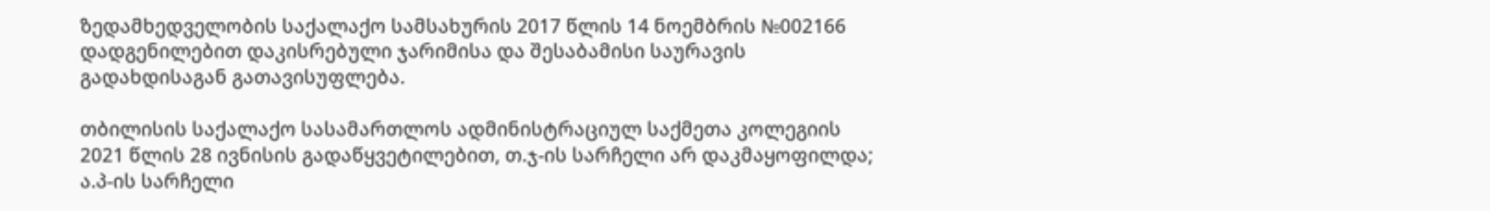ზედამხედველობის საქალაქო სამსახურის 2017 წლის 14 ნოემბრის №002166 დადგენილებით დაკისრებული ჯარიმისა და შესაბამისი საურავის გადახდისაგან გათავისუფლება.

თბილისის საქალაქო სასამართლოს ადმინისტრაციულ საქმეთა კოლეგიის 2021 წლის 28 ივნისის გადაწყვეტილებით, თ.ჯ-ის სარჩელი არ დაკმაყოფილდა; ა.პ-ის სარჩელი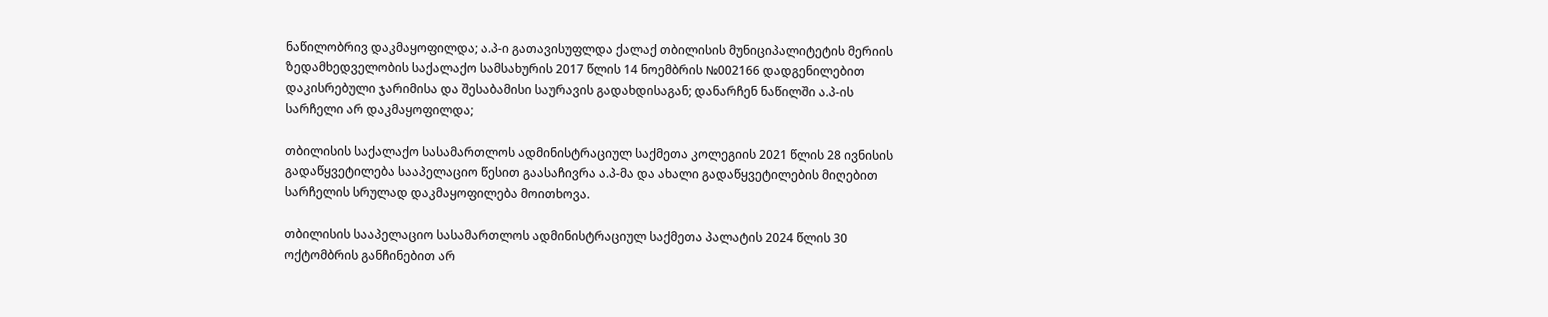ნაწილობრივ დაკმაყოფილდა; ა.პ-ი გათავისუფლდა ქალაქ თბილისის მუნიციპალიტეტის მერიის ზედამხედველობის საქალაქო სამსახურის 2017 წლის 14 ნოემბრის №002166 დადგენილებით დაკისრებული ჯარიმისა და შესაბამისი საურავის გადახდისაგან; დანარჩენ ნაწილში ა.პ-ის სარჩელი არ დაკმაყოფილდა;

თბილისის საქალაქო სასამართლოს ადმინისტრაციულ საქმეთა კოლეგიის 2021 წლის 28 ივნისის გადაწყვეტილება სააპელაციო წესით გაასაჩივრა ა.პ-მა და ახალი გადაწყვეტილების მიღებით სარჩელის სრულად დაკმაყოფილება მოითხოვა.

თბილისის სააპელაციო სასამართლოს ადმინისტრაციულ საქმეთა პალატის 2024 წლის 30 ოქტომბრის განჩინებით არ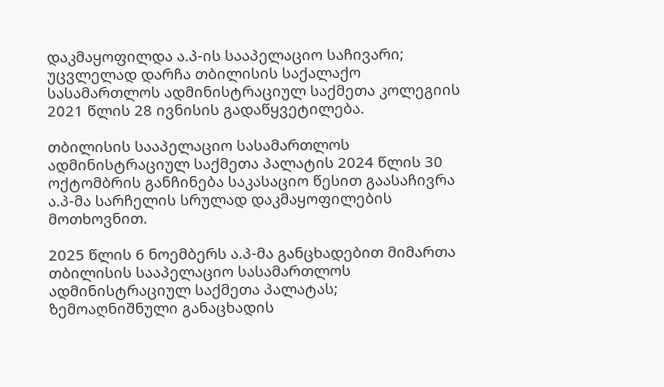დაკმაყოფილდა ა.პ-ის სააპელაციო საჩივარი; უცვლელად დარჩა თბილისის საქალაქო სასამართლოს ადმინისტრაციულ საქმეთა კოლეგიის 2021 წლის 28 ივნისის გადაწყვეტილება.

თბილისის სააპელაციო სასამართლოს ადმინისტრაციულ საქმეთა პალატის 2024 წლის 30 ოქტომბრის განჩინება საკასაციო წესით გაასაჩივრა ა.პ-მა სარჩელის სრულად დაკმაყოფილების მოთხოვნით.

2025 წლის 6 ნოემბერს ა.პ-მა განცხადებით მიმართა თბილისის სააპელაციო სასამართლოს ადმინისტრაციულ საქმეთა პალატას; ზემოაღნიშნული განაცხადის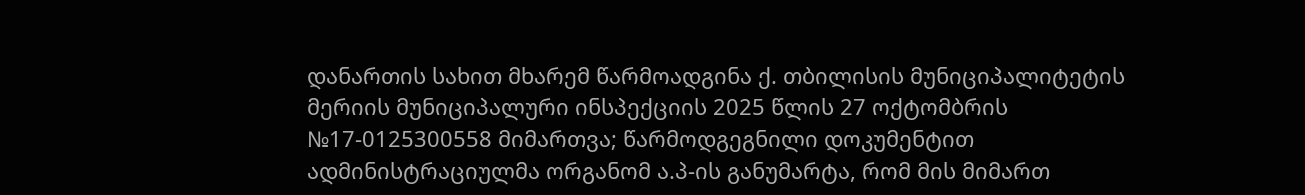დანართის სახით მხარემ წარმოადგინა ქ. თბილისის მუნიციპალიტეტის მერიის მუნიციპალური ინსპექციის 2025 წლის 27 ოქტომბრის №17-0125300558 მიმართვა; წარმოდგეგნილი დოკუმენტით ადმინისტრაციულმა ორგანომ ა.პ-ის განუმარტა, რომ მის მიმართ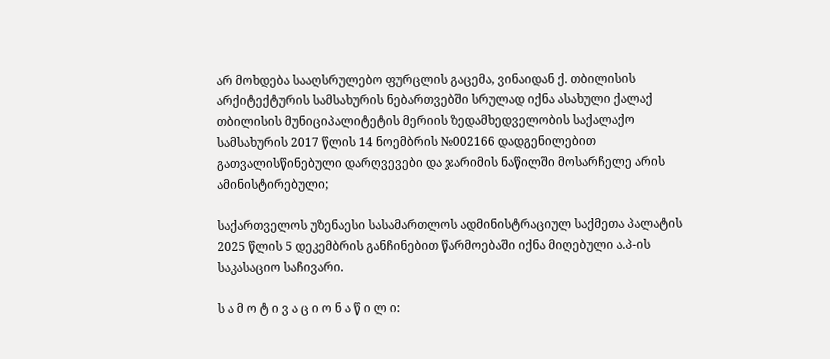არ მოხდება სააღსრულებო ფურცლის გაცემა, ვინაიდან ქ. თბილისის არქიტექტურის სამსახურის ნებართვებში სრულად იქნა ასახული ქალაქ თბილისის მუნიციპალიტეტის მერიის ზედამხედველობის საქალაქო სამსახურის 2017 წლის 14 ნოემბრის №002166 დადგენილებით გათვალისწინებული დარღვევები და ჯარიმის ნაწილში მოსარჩელე არის ამინისტირებული;

საქართველოს უზენაესი სასამართლოს ადმინისტრაციულ საქმეთა პალატის 2025 წლის 5 დეკემბრის განჩინებით წარმოებაში იქნა მიღებული ა.პ-ის საკასაციო საჩივარი.

ს ა მ ო ტ ი ვ ა ც ი ო ნ ა წ ი ლ ი: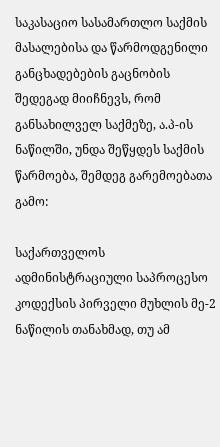საკასაციო სასამართლო საქმის მასალებისა და წარმოდგენილი განცხადებების გაცნობის შედეგად მიიჩნევს, რომ განსახილველ საქმეზე, ა.პ-ის ნაწილში, უნდა შეწყდეს საქმის წარმოება, შემდეგ გარემოებათა გამო:

საქართველოს ადმინისტრაციული საპროცესო კოდექსის პირველი მუხლის მე-2 ნაწილის თანახმად, თუ ამ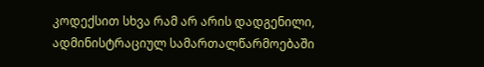კოდექსით სხვა რამ არ არის დადგენილი, ადმინისტრაციულ სამართალწარმოებაში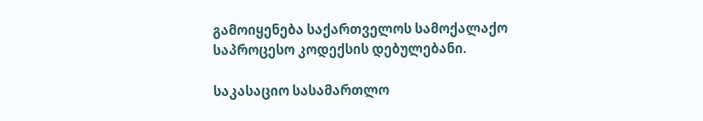გამოიყენება საქართველოს სამოქალაქო საპროცესო კოდექსის დებულებანი.

საკასაციო სასამართლო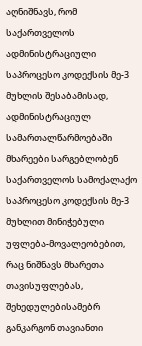აღნიშნავს, რომ საქართველოს ადმინისტრაციული საპროცესო კოდექსის მე-3 მუხლის შესაბამისად, ადმინისტრაციულ სამართალწარმოებაში მხარეები სარგებლობენ საქართველოს სამოქალაქო საპროცესო კოდექსის მე-3 მუხლით მინიჭებული უფლება-მოვალეობებით, რაც ნიშნავს მხარეთა თავისუფლებას, შეხედულებისამებრ განკარგონ თავიანთი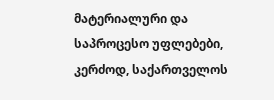მატერიალური და საპროცესო უფლებები, კერძოდ, საქართველოს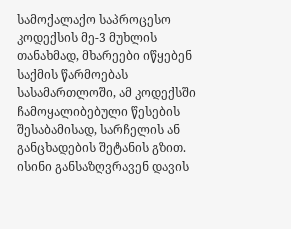სამოქალაქო საპროცესო კოდექსის მე-3 მუხლის თანახმად, მხარეები იწყებენ საქმის წარმოებას სასამართლოში, ამ კოდექსში ჩამოყალიბებული წესების შესაბამისად, სარჩელის ან განცხადების შეტანის გზით. ისინი განსაზღვრავენ დავის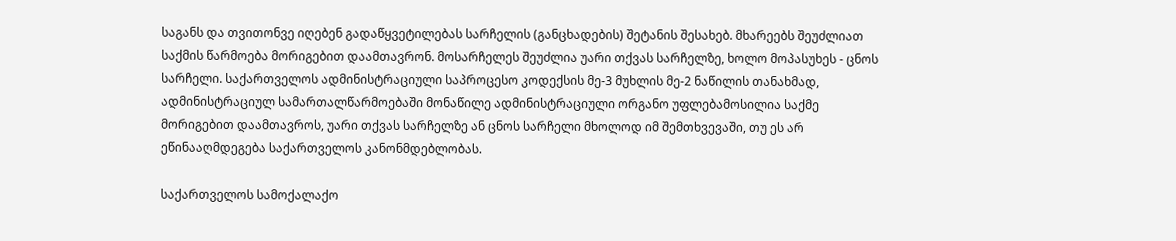საგანს და თვითონვე იღებენ გადაწყვეტილებას სარჩელის (განცხადების) შეტანის შესახებ. მხარეებს შეუძლიათ საქმის წარმოება მორიგებით დაამთავრონ. მოსარჩელეს შეუძლია უარი თქვას სარჩელზე, ხოლო მოპასუხეს - ცნოს სარჩელი. საქართველოს ადმინისტრაციული საპროცესო კოდექსის მე-3 მუხლის მე-2 ნაწილის თანახმად, ადმინისტრაციულ სამართალწარმოებაში მონაწილე ადმინისტრაციული ორგანო უფლებამოსილია საქმე მორიგებით დაამთავროს, უარი თქვას სარჩელზე ან ცნოს სარჩელი მხოლოდ იმ შემთხვევაში, თუ ეს არ ეწინააღმდეგება საქართველოს კანონმდებლობას.

საქართველოს სამოქალაქო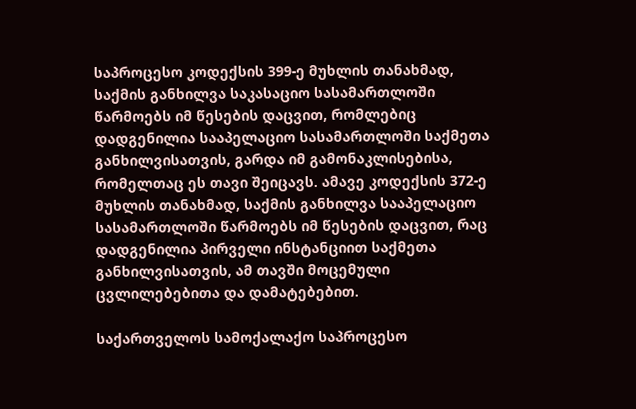საპროცესო კოდექსის 399-ე მუხლის თანახმად, საქმის განხილვა საკასაციო სასამართლოში წარმოებს იმ წესების დაცვით, რომლებიც დადგენილია სააპელაციო სასამართლოში საქმეთა განხილვისათვის, გარდა იმ გამონაკლისებისა, რომელთაც ეს თავი შეიცავს. ამავე კოდექსის 372-ე მუხლის თანახმად, საქმის განხილვა სააპელაციო სასამართლოში წარმოებს იმ წესების დაცვით, რაც დადგენილია პირველი ინსტანციით საქმეთა განხილვისათვის, ამ თავში მოცემული ცვლილებებითა და დამატებებით.

საქართველოს სამოქალაქო საპროცესო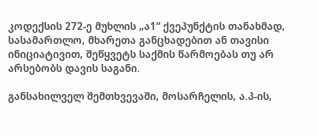კოდექსის 272-ე მუხლის „ა1“ ქვეპუნქტის თანახმად, სასამართლო, მხარეთა განცხადებით ან თავისი ინიციატივით, შეწყვეტს საქმის წარმოებას თუ არ არსებობს დავის საგანი.

განსახილველ შემთხვევაში, მოსარჩელის, ა.პ-ის,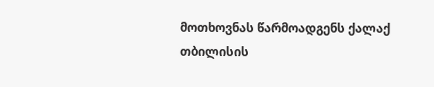მოთხოვნას წარმოადგენს ქალაქ თბილისის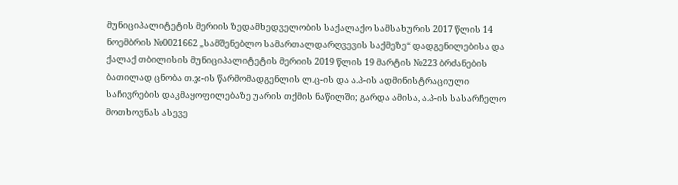მუნიციპალიტეტის მერიის ზედამხედველობის საქალაქო სამსახურის 2017 წლის 14 ნოემბრის №0021662 „სამშენებლო სამართალდარღვევის საქმეზე“ დადგენილებისა და ქალაქ თბილისის მუნიციპალიტეტის მერიის 2019 წლის 19 მარტის №223 ბრძანების ბათილად ცნობა თ.ჯ-ის წარმომადგენლის ლ.ც-ის და ა.პ-ის ადმინისტრაციული საჩივრების დაკმაყოფილებაზე უარის თქმის ნაწილში; გარდა ამისა, ა.პ-ის სასარჩელო მოთხოვნას ასევე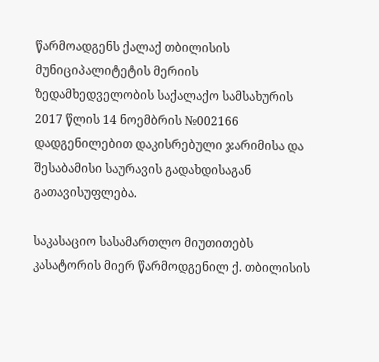წარმოადგენს ქალაქ თბილისის მუნიციპალიტეტის მერიის ზედამხედველობის საქალაქო სამსახურის 2017 წლის 14 ნოემბრის №002166 დადგენილებით დაკისრებული ჯარიმისა და შესაბამისი საურავის გადახდისაგან გათავისუფლება.

საკასაციო სასამართლო მიუთითებს კასატორის მიერ წარმოდგენილ ქ. თბილისის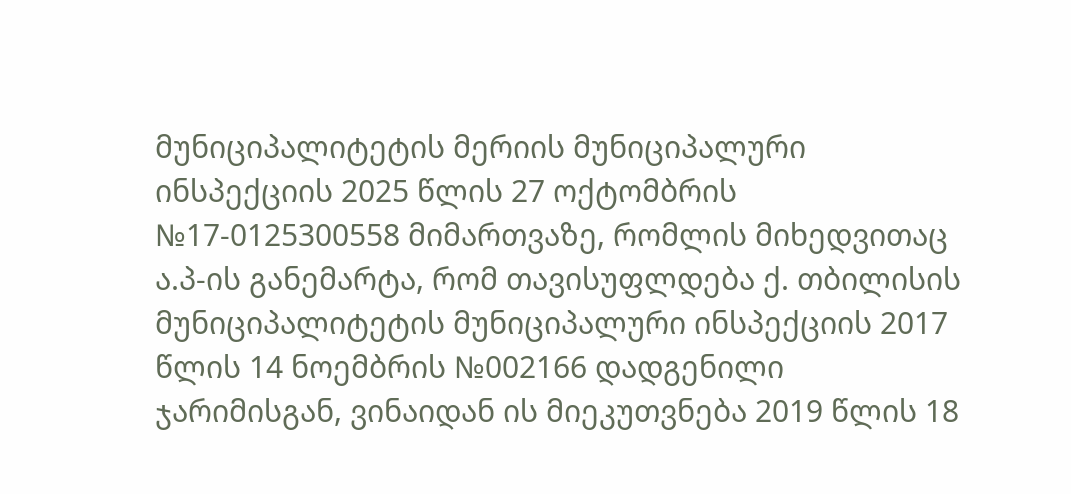მუნიციპალიტეტის მერიის მუნიციპალური ინსპექციის 2025 წლის 27 ოქტომბრის №17-0125300558 მიმართვაზე, რომლის მიხედვითაც ა.პ-ის განემარტა, რომ თავისუფლდება ქ. თბილისის მუნიციპალიტეტის მუნიციპალური ინსპექციის 2017 წლის 14 ნოემბრის №002166 დადგენილი ჯარიმისგან, ვინაიდან ის მიეკუთვნება 2019 წლის 18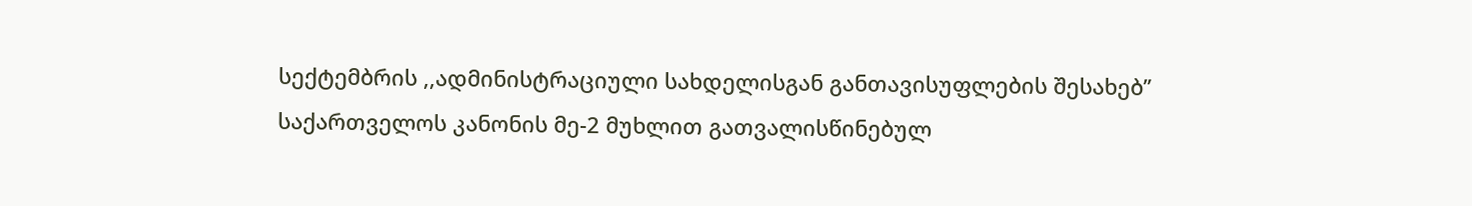სექტემბრის ,,ადმინისტრაციული სახდელისგან განთავისუფლების შესახებ’’ საქართველოს კანონის მე-2 მუხლით გათვალისწინებულ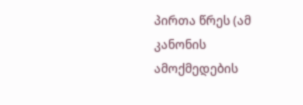პირთა წრეს (ამ კანონის ამოქმედების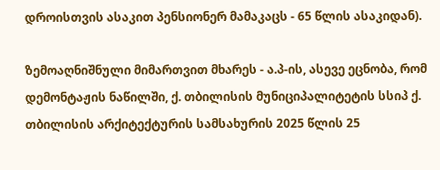დროისთვის ასაკით პენსიონერ მამაკაცს - 65 წლის ასაკიდან).

ზემოაღნიშნული მიმართვით მხარეს - ა.პ-ის, ასევე ეცნობა, რომ დემონტაჟის ნაწილში, ქ. თბილისის მუნიციპალიტეტის სსიპ ქ. თბილისის არქიტექტურის სამსახურის 2025 წლის 25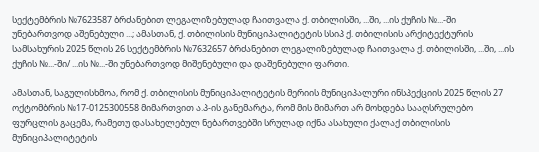სექტემბრის №7623587 ბრძანებით ლეგალიზებულად ჩაითვალა ქ. თბილისში, ...ში, ...ის ქუჩის №...-ში უნებართვოდ აშენებული ...; ამასთან, ქ. თბილისის მუნიციპალიტეტის სსიპ ქ. თბილისის არქიტექტურის სამსახურის 2025 წლის 26 სექტემბრის №7632657 ბრძანებით ლეგალიზებულად ჩაითვალა ქ. თბილისში, ...ში, ...ის ქუჩის №...-ში/ ...ის №...-ში უნებართვოდ მიშენებული და დაშენებული ფართი.

ამასთან, საგულისხმოა, რომ ქ. თბილისის მუნიციპალიტეტის მერიის მუნიციპალური ინსპექციის 2025 წლის 27 ოქტომბრის №17-0125300558 მიმართვით ა.პ-ის განემარტა, რომ მის მიმართ არ მოხდება სააღსრულებო ფურცლის გაცემა, რამეთუ დასახელებულ ნებართვებში სრულად იქნა ასახული ქალაქ თბილისის მუნიციპალიტეტის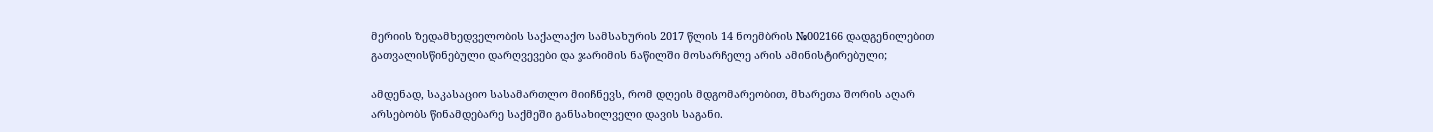მერიის ზედამხედველობის საქალაქო სამსახურის 2017 წლის 14 ნოემბრის №002166 დადგენილებით გათვალისწინებული დარღვევები და ჯარიმის ნაწილში მოსარჩელე არის ამინისტირებული;

ამდენად, საკასაციო სასამართლო მიიჩნევს, რომ დღეის მდგომარეობით, მხარეთა შორის აღარ არსებობს წინამდებარე საქმეში განსახილველი დავის საგანი.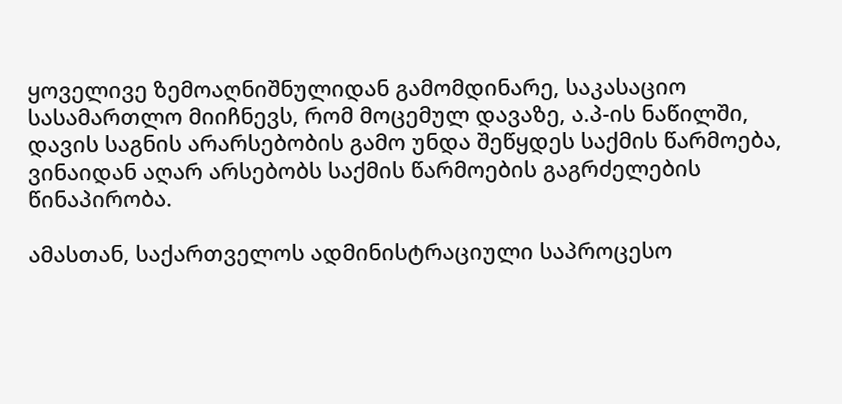ყოველივე ზემოაღნიშნულიდან გამომდინარე, საკასაციო სასამართლო მიიჩნევს, რომ მოცემულ დავაზე, ა.პ-ის ნაწილში, დავის საგნის არარსებობის გამო უნდა შეწყდეს საქმის წარმოება, ვინაიდან აღარ არსებობს საქმის წარმოების გაგრძელების წინაპირობა.

ამასთან, საქართველოს ადმინისტრაციული საპროცესო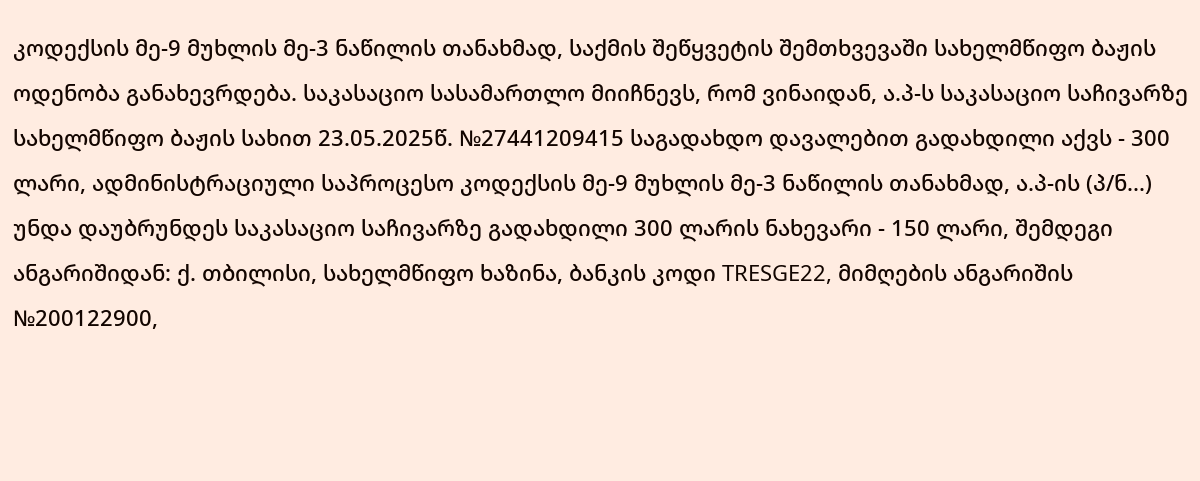კოდექსის მე-9 მუხლის მე-3 ნაწილის თანახმად, საქმის შეწყვეტის შემთხვევაში სახელმწიფო ბაჟის ოდენობა განახევრდება. საკასაციო სასამართლო მიიჩნევს, რომ ვინაიდან, ა.პ-ს საკასაციო საჩივარზე სახელმწიფო ბაჟის სახით 23.05.2025წ. №27441209415 საგადახდო დავალებით გადახდილი აქვს - 300 ლარი, ადმინისტრაციული საპროცესო კოდექსის მე-9 მუხლის მე-3 ნაწილის თანახმად, ა.პ-ის (პ/ნ...) უნდა დაუბრუნდეს საკასაციო საჩივარზე გადახდილი 300 ლარის ნახევარი - 150 ლარი, შემდეგი ანგარიშიდან: ქ. თბილისი, სახელმწიფო ხაზინა, ბანკის კოდი TRESGE22, მიმღების ანგარიშის №200122900,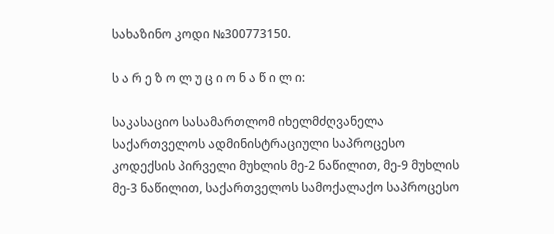სახაზინო კოდი №300773150.

ს ა რ ე ზ ო ლ უ ც ი ო ნ ა წ ი ლ ი:

საკასაციო სასამართლომ იხელმძღვანელა საქართველოს ადმინისტრაციული საპროცესო კოდექსის პირველი მუხლის მე-2 ნაწილით, მე-9 მუხლის მე-3 ნაწილით, საქართველოს სამოქალაქო საპროცესო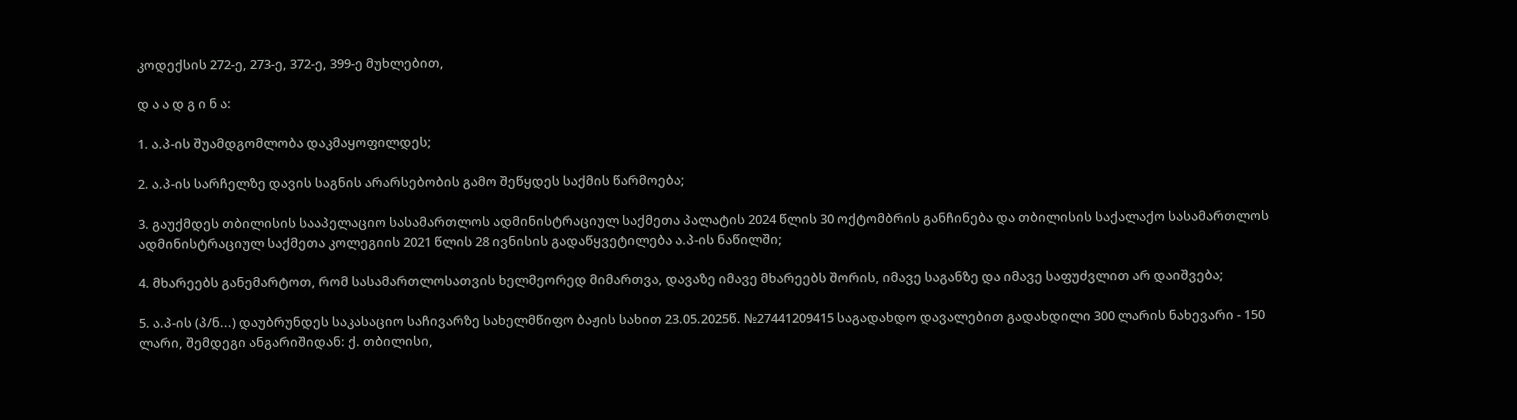კოდექსის 272-ე, 273-ე, 372-ე, 399-ე მუხლებით,

დ ა ა დ გ ი ნ ა:

1. ა.პ-ის შუამდგომლობა დაკმაყოფილდეს;

2. ა.პ-ის სარჩელზე დავის საგნის არარსებობის გამო შეწყდეს საქმის წარმოება;

3. გაუქმდეს თბილისის სააპელაციო სასამართლოს ადმინისტრაციულ საქმეთა პალატის 2024 წლის 30 ოქტომბრის განჩინება და თბილისის საქალაქო სასამართლოს ადმინისტრაციულ საქმეთა კოლეგიის 2021 წლის 28 ივნისის გადაწყვეტილება ა.პ-ის ნაწილში;

4. მხარეებს განემარტოთ, რომ სასამართლოსათვის ხელმეორედ მიმართვა, დავაზე იმავე მხარეებს შორის, იმავე საგანზე და იმავე საფუძვლით არ დაიშვება;

5. ა.პ-ის (პ/ნ...) დაუბრუნდეს საკასაციო საჩივარზე სახელმწიფო ბაჟის სახით 23.05.2025წ. №27441209415 საგადახდო დავალებით გადახდილი 300 ლარის ნახევარი - 150 ლარი, შემდეგი ანგარიშიდან: ქ. თბილისი,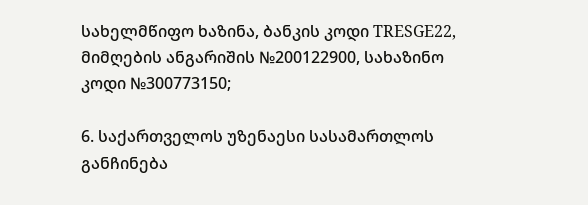სახელმწიფო ხაზინა, ბანკის კოდი TRESGE22, მიმღების ანგარიშის №200122900, სახაზინო კოდი №300773150;

6. საქართველოს უზენაესი სასამართლოს განჩინება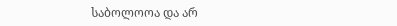საბოლოოა და არ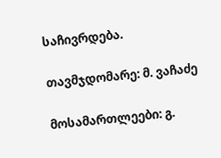საჩივრდება.

თავმჯდომარე: მ. ვაჩაძე

მოსამართლეები: გ.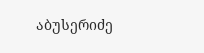აბუსერიძე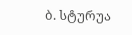ბ. სტურუა